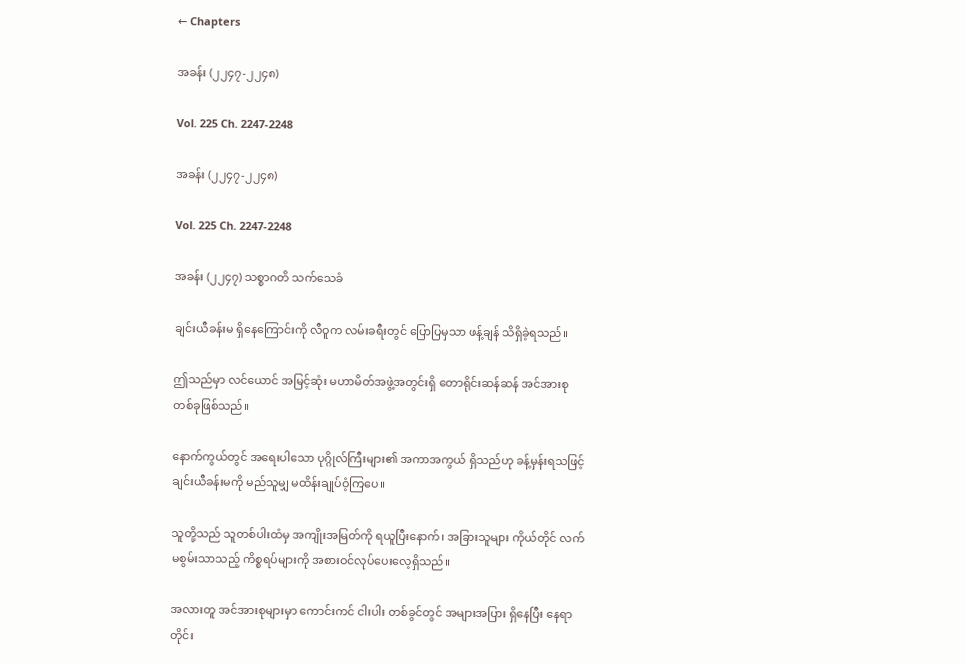← Chapters

အခန်း (၂၂၄၇-၂၂၄၈)

Vol. 225 Ch. 2247-2248

အခန်း (၂၂၄၇-၂၂၄၈)

Vol. 225 Ch. 2247-2248

အခန်း (၂၂၄၇) သစ္စာဂတိ သက်သေခံ

ချင်းယီခန်းမ ရှိနေကြောင်းကို လီဝူက လမ်းခရီးတွင် ပြောပြမှသာ ဖန့်ချန် သိရှိခဲ့ရသည်။

ဤသည်မှာ လင်ယောင် အမြင့်ဆုံး မဟာမိတ်အဖွဲ့အတွင်းရှိ တောရိုင်းဆန်ဆန် အင်အားစု တစ်ခုဖြစ်သည်။

နောက်ကွယ်တွင် အရေးပါသော ပုဂ္ဂိုလ်ကြီးများ၏ အကာအကွယ် ရှိသည်ဟု ခန့်မှန်းရသဖြင့် ချင်းယီခန်းမကို မည်သူမျှ မထိန်းချုပ်ဝံ့ကြပေ။

သူတို့သည် သူတစ်ပါးထံမှ အကျိုးအမြတ်ကို ရယူပြီးနောက်၊ အခြားသူများ ကိုယ်တိုင် လက်မစွမ်းသာသည့် ကိစ္စရပ်များကို အစားဝင်လုပ်ပေးလေ့ရှိသည်။

အလားတူ အင်အားစုများမှာ ကောင်းကင် ငါးပါး တစ်ခွင်တွင် အများအပြား ရှိနေပြီး နေရာတိုင်း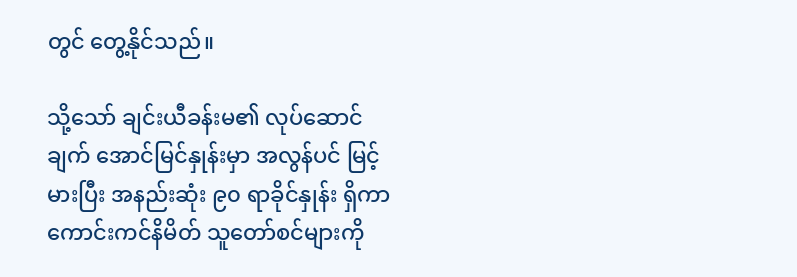တွင် တွေ့နိုင်သည်။

သို့သော် ချင်းယီခန်းမ၏ လုပ်ဆောင်ချက် အောင်မြင်နှုန်းမှာ အလွန်ပင် မြင့်မားပြီး အနည်းဆုံး ၉၀ ရာခိုင်နှုန်း ရှိကာ ကောင်းကင်နိမိတ် သူတော်စင်များကို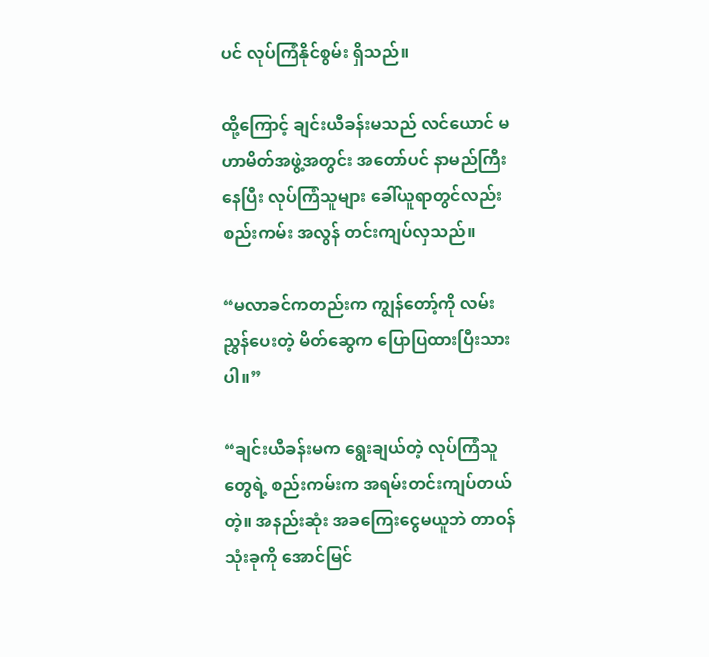ပင် လုပ်ကြံနိုင်စွမ်း ရှိသည်။

ထို့ကြောင့် ချင်းယီခန်းမသည် လင်ယောင် မဟာမိတ်အဖွဲ့အတွင်း အတော်ပင် နာမည်ကြီးနေပြီး လုပ်ကြံသူများ ခေါ်ယူရာတွင်လည်း စည်းကမ်း အလွန် တင်းကျပ်လှသည်။

“မလာခင်ကတည်းက ကျွန်တော့်ကို လမ်းညွှန်ပေးတဲ့ မိတ်ဆွေက ပြောပြထားပြီးသားပါ။”

“ချင်းယီခန်းမက ရွေးချယ်တဲ့ လုပ်ကြံသူတွေရဲ့ စည်းကမ်းက အရမ်းတင်းကျပ်တယ်တဲ့။ အနည်းဆုံး အခကြေးငွေမယူဘဲ တာဝန် သုံးခုကို အောင်မြင်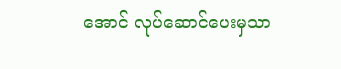အောင် လုပ်ဆောင်ပေးမှသာ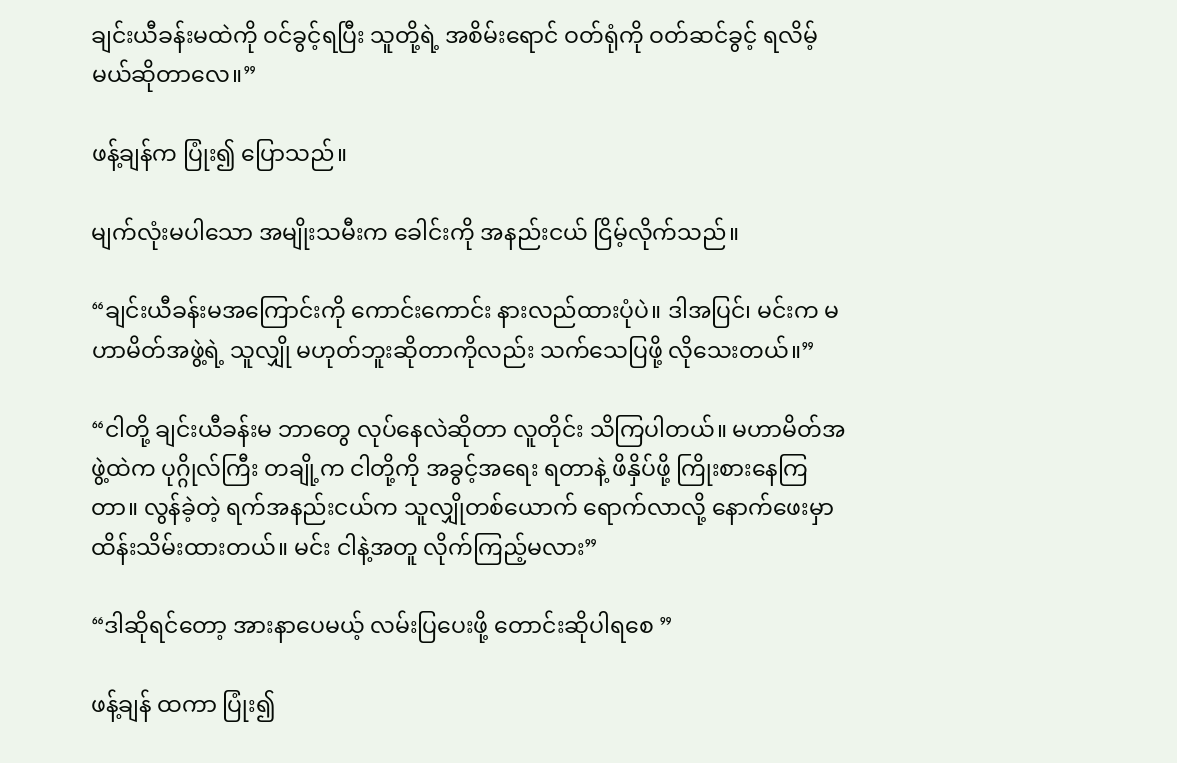ချင်းယီခန်းမထဲကို ဝင်ခွင့်ရပြီး သူတို့ရဲ့ အစိမ်းရောင် ဝတ်ရုံကို ဝတ်ဆင်ခွင့် ရလိမ့်မယ်ဆိုတာလေ။”

ဖန့်ချန်က ပြုံး၍ ပြောသည်။

မျက်လုံးမပါသော အမျိုးသမီးက ခေါင်းကို အနည်းငယ် ငြိမ့်လိုက်သည်။

“ချင်းယီခန်းမအကြောင်းကို ကောင်းကောင်း နားလည်ထားပုံပဲ။ ဒါအပြင်၊ မင်းက မဟာမိတ်အဖွဲ့ရဲ့ သူလျှို မဟုတ်ဘူးဆိုတာကိုလည်း သက်သေပြဖို့ လိုသေးတယ်။”

“ငါတို့ ချင်းယီခန်းမ ဘာတွေ လုပ်နေလဲဆိုတာ လူတိုင်း သိကြပါတယ်။ မဟာမိတ်အဖွဲ့ထဲက ပုဂ္ဂိုလ်ကြီး တချို့က ငါတို့ကို အခွင့်အရေး ရတာနဲ့ ဖိနှိပ်ဖို့ ကြိုးစားနေကြတာ။ လွန်ခဲ့တဲ့ ရက်အနည်းငယ်က သူလျှိုတစ်ယောက် ရောက်လာလို့ နောက်ဖေးမှာ ထိန်းသိမ်းထားတယ်။ မင်း ငါနဲ့အတူ လိုက်ကြည့်မလား”

“ဒါဆိုရင်တော့ အားနာပေမယ့် လမ်းပြပေးဖို့ တောင်းဆိုပါရစေ ”

ဖန့်ချန် ထကာ ပြုံး၍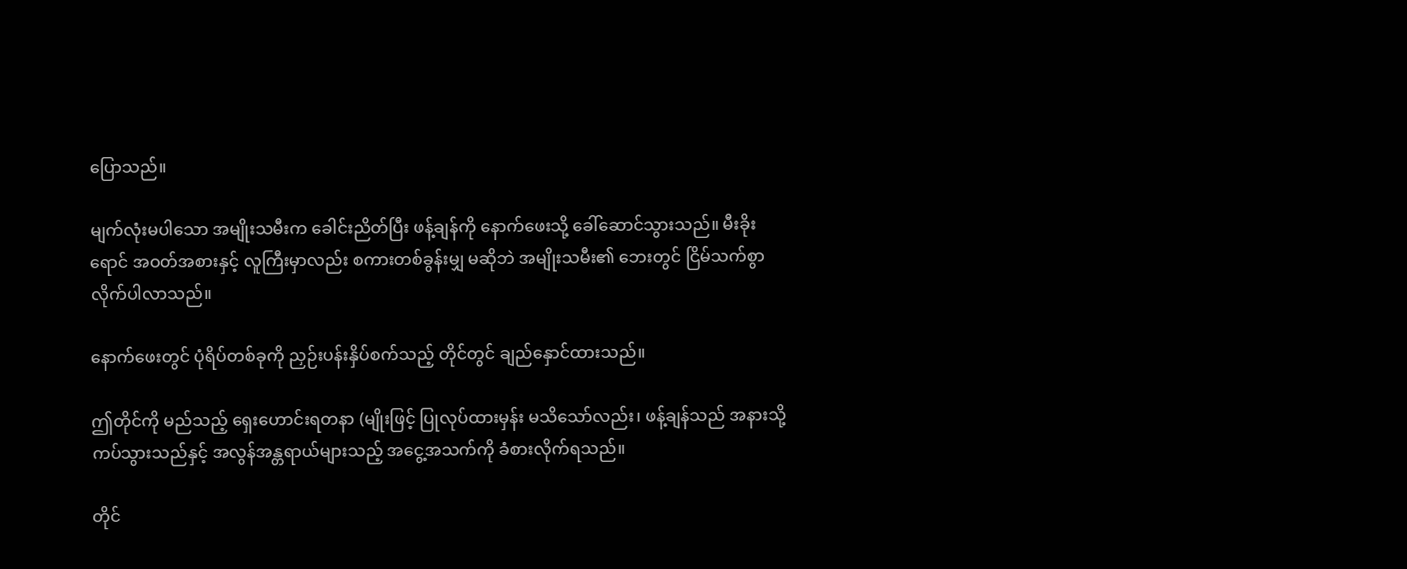ပြောသည်။

မျက်လုံးမပါသော အမျိုးသမီးက ခေါင်းညိတ်ပြီး ဖန့်ချန်ကို နောက်ဖေးသို့ ခေါ်ဆောင်သွားသည်။ မီးခိုးရောင် အဝတ်အစားနှင့် လူကြီးမှာလည်း စကားတစ်ခွန်းမျှ မဆိုဘဲ အမျိုးသမီး၏ ဘေးတွင် ငြိမ်သက်စွာ လိုက်ပါလာသည်။

နောက်ဖေးတွင် ပုံရိပ်တစ်ခုကို ညှဉ်းပန်းနှိပ်စက်သည့် တိုင်တွင် ချည်နှောင်ထားသည်။

ဤတိုင်ကို မည်သည့် ရှေးဟောင်းရတနာ (မျိုးဖြင့် ပြုလုပ်ထားမှန်း မသိသော်လည်း၊ ဖန့်ချန်သည် အနားသို့ ကပ်သွားသည်နှင့် အလွန်အန္တရာယ်များသည့် အငွေ့အသက်ကို ခံစားလိုက်ရသည်။

တိုင်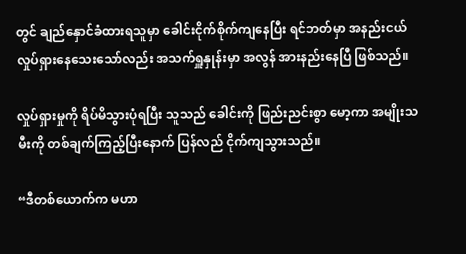တွင် ချည်နှောင်ခံထားရသူမှာ ခေါင်းငိုက်စိုက်ကျနေပြီး ရင်ဘတ်မှာ အနည်းငယ် လှုပ်ရှားနေသေးသော်လည်း အသက်ရှူနှုန်းမှာ အလွန် အားနည်းနေပြီ ဖြစ်သည်။

လှုပ်ရှားမှုကို ရိပ်မိသွားပုံရပြီး သူသည် ခေါင်းကို ဖြည်းညင်းစွာ မော့ကာ အမျိုးသမီးကို တစ်ချက်ကြည့်ပြီးနောက် ပြန်လည် ငိုက်ကျသွားသည်။

“ဒီတစ်ယောက်က မဟာ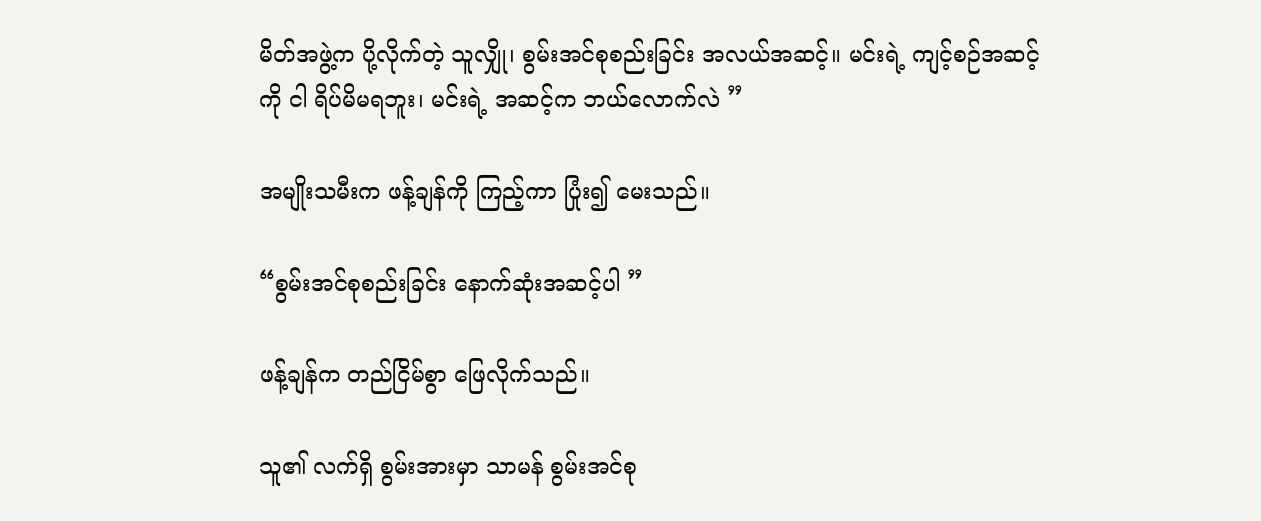မိတ်အဖွဲ့က ပို့လိုက်တဲ့ သူလျှို၊ စွမ်းအင်စုစည်းခြင်း အလယ်အဆင့်။ မင်းရဲ့ ကျင့်စဉ်အဆင့်ကို ငါ ရိပ်မိမရဘူး၊ မင်းရဲ့ အဆင့်က ဘယ်လောက်လဲ ”

အမျိုးသမီးက ဖန့်ချန်ကို ကြည့်ကာ ပြုံး၍ မေးသည်။

“စွမ်းအင်စုစည်းခြင်း နောက်ဆုံးအဆင့်ပါ ”

ဖန့်ချန်က တည်ငြိမ်စွာ ဖြေလိုက်သည်။

သူ၏ လက်ရှိ စွမ်းအားမှာ သာမန် စွမ်းအင်စု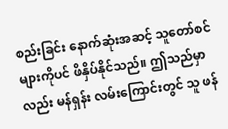စည်းခြင်း နောက်ဆုံးအဆင့် သူတော်စင်များကိုပင် ဖိနှိပ်နိုင်သည်။ ဤသည်မှာလည်း မန်ရှန်း လမ်းကြောင်းတွင် သူ ဖန်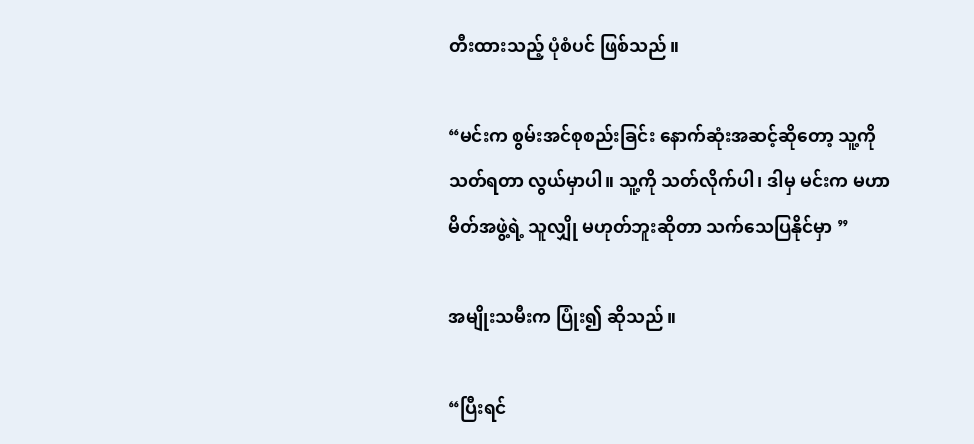တီးထားသည့် ပုံစံပင် ဖြစ်သည်။

“မင်းက စွမ်းအင်စုစည်းခြင်း နောက်ဆုံးအဆင့်ဆိုတော့ သူ့ကို သတ်ရတာ လွယ်မှာပါ။ သူ့ကို သတ်လိုက်ပါ၊ ဒါမှ မင်းက မဟာမိတ်အဖွဲ့ရဲ့ သူလျှို မဟုတ်ဘူးဆိုတာ သက်သေပြနိုင်မှာ ”

အမျိုးသမီးက ပြုံး၍ ဆိုသည်။

“ပြီးရင်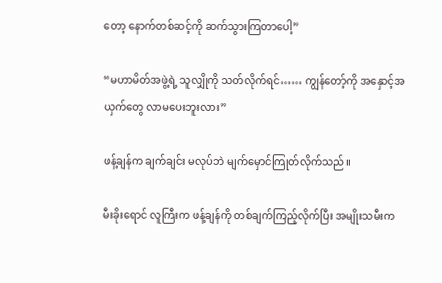တော့ နောက်တစ်ဆင့်ကို ဆက်သွားကြတာပေါ့”

“မဟာမိတ်အဖွဲ့ရဲ့ သူလျှိုကို သတ်လိုက်ရင်…… ကျွန်တော့်ကို အနှောင့်အယှက်တွေ လာမပေးဘူးလား”

ဖန့်ချန်က ချက်ချင်း မလုပ်ဘဲ မျက်မှောင်ကြုတ်လိုက်သည်။

မီးခိုးရောင် လူကြီးက ဖန့်ချန်ကို တစ်ချက်ကြည့်လိုက်ပြီး အမျိုးသမီးက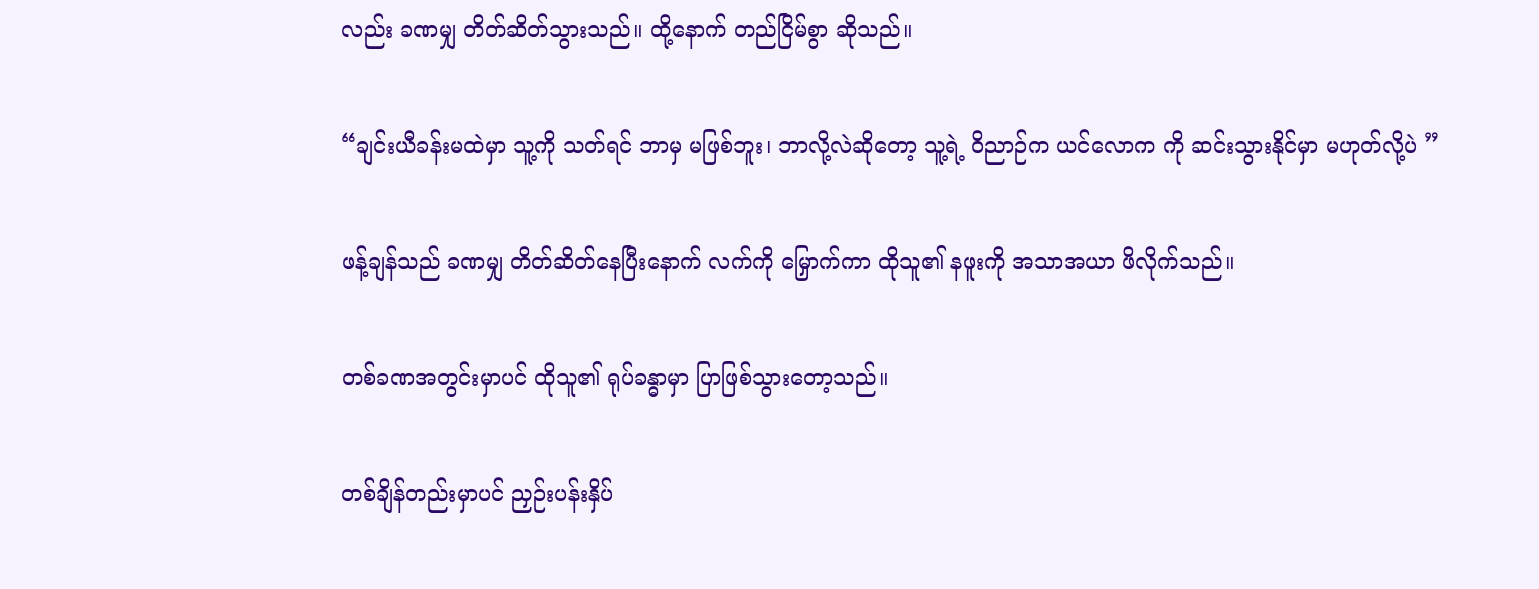လည်း ခဏမျှ တိတ်ဆိတ်သွားသည်။ ထို့နောက် တည်ငြိမ်စွာ ဆိုသည်။

“ချင်းယီခန်းမထဲမှာ သူ့ကို သတ်ရင် ဘာမှ မဖြစ်ဘူး၊ ဘာလို့လဲဆိုတော့ သူ့ရဲ့ ဝိညာဉ်က ယင်လောက ကို ဆင်းသွားနိုင်မှာ မဟုတ်လို့ပဲ ”

ဖန့်ချန်သည် ခဏမျှ တိတ်ဆိတ်နေပြီးနောက် လက်ကို မြှောက်ကာ ထိုသူ၏ နဖူးကို အသာအယာ ဖိလိုက်သည်။

တစ်ခဏအတွင်းမှာပင် ထိုသူ၏ ရုပ်ခန္ဓာမှာ ပြာဖြစ်သွားတော့သည်။

တစ်ချိန်တည်းမှာပင် ညှဉ်းပန်းနှိပ်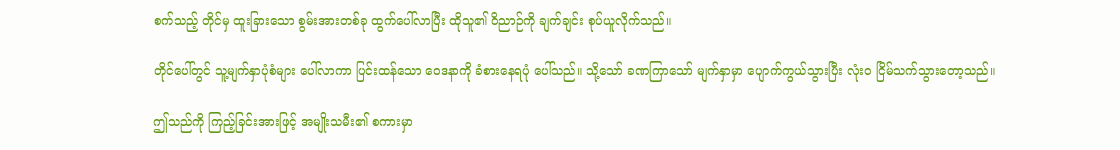စက်သည့် တိုင်မှ ထူးခြားသော စွမ်းအားတစ်ခု ထွက်ပေါ်လာပြီး ထိုသူ၏ ဝိညာဉ်ကို ချက်ချင်း စုပ်ယူလိုက်သည်။

တိုင်ပေါ်တွင် သူ့မျက်နှာပုံစံများ ပေါ်လာကာ ပြင်းထန်သော ဝေဒနာကို ခံစားနေရပုံ ပေါ်သည်။ သို့သော် ခဏကြာသော် မျက်နှာမှာ ပျောက်ကွယ်သွားပြီး လုံးဝ ငြိမ်သက်သွားတော့သည်။

ဤသည်ကို ကြည့်ခြင်းအားဖြင့် အမျိုးသမီး၏ စကားမှာ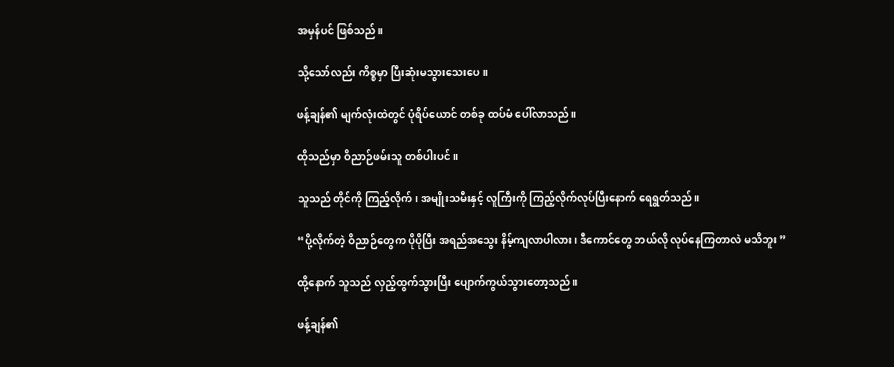အမှန်ပင် ဖြစ်သည်။

သို့သော်လည်း ကိစ္စမှာ ပြီးဆုံးမသွားသေးပေ။

ဖန့်ချန်၏ မျက်လုံးထဲတွင် ပုံရိပ်ယောင် တစ်ခု ထပ်မံ ပေါ်လာသည်။

ထိုသည်မှာ ဝိညာဉ်ဖမ်းသူ တစ်ပါးပင်။

သူသည် တိုင်ကို ကြည့်လိုက်၊ အမျိုးသမီးနှင့် လူကြီးကို ကြည့်လိုက်လုပ်ပြီးနောက် ရေရွတ်သည်။

“ပို့လိုက်တဲ့ ဝိညာဉ်တွေက ပိုပိုပြီး အရည်အသွေး နိမ့်ကျလာပါလား၊ ဒီကောင်တွေ ဘယ်လို လုပ်နေကြတာလဲ မသိဘူး ”

ထို့နောက် သူသည် လှည့်ထွက်သွားပြီး ပျောက်ကွယ်သွားတော့သည်။

ဖန့်ချန်၏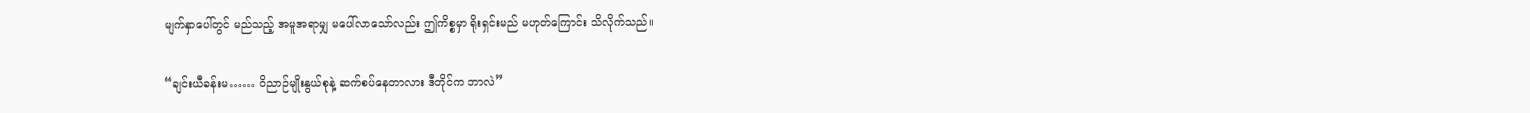မျက်နှာပေါ်တွင် မည်သည့် အမူအရာမျှ မပေါ်လာသော်လည်း ဤကိစ္စမှာ ရိုးရှင်းမည် မဟုတ်ကြောင်း သိလိုက်သည်။

“ချင်းယီခန်းမ…… ဝိညာဉ်မျိုးနွယ်စုနဲ့ ဆက်စပ်နေတာလား ဒီတိုင်က ဘာလဲ”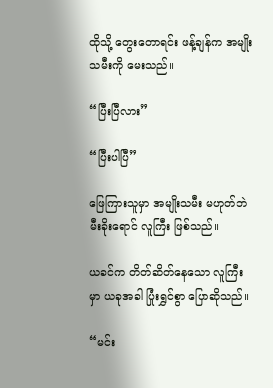ထိုသို့ တွေးတောရင်း ဖန့်ချန်က အမျိုးသမီးကို မေးသည်။

“ပြီးပြီလား”

“ပြီးပါပြီ”

ဖြေကြားသူမှာ အမျိုးသမီး မဟုတ်ဘဲ မီးခိုးရောင် လူကြီး ဖြစ်သည်။

ယခင်က တိတ်ဆိတ်နေသော လူကြီးမှာ ယခုအခါ ပြုံးရွှင်စွာ ပြောဆိုသည်။

“မင်း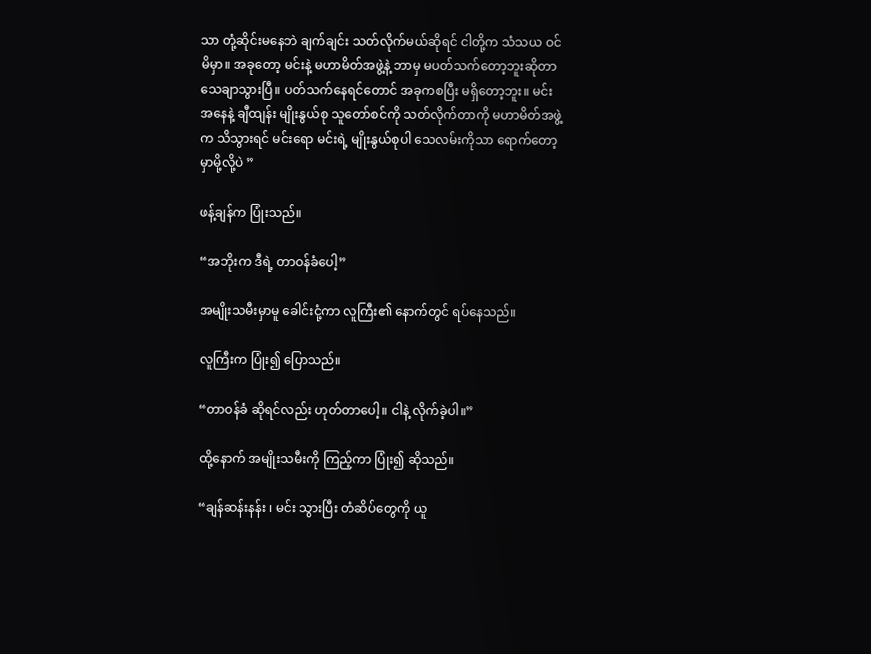သာ တုံ့ဆိုင်းမနေဘဲ ချက်ချင်း သတ်လိုက်မယ်ဆိုရင် ငါတို့က သံသယ ဝင်မိမှာ။ အခုတော့ မင်းနဲ့ မဟာမိတ်အဖွဲ့နဲ့ ဘာမှ မပတ်သက်တော့ဘူးဆိုတာ သေချာသွားပြီ။ ပတ်သက်နေရင်တောင် အခုကစပြီး မရှိတော့ဘူး။ မင်းအနေနဲ့ ချီထျန်း မျိုးနွယ်စု သူတော်စင်ကို သတ်လိုက်တာကို မဟာမိတ်အဖွဲ့က သိသွားရင် မင်းရော မင်းရဲ့ မျိုးနွယ်စုပါ သေလမ်းကိုသာ ရောက်တော့မှာမို့လို့ပဲ ”

ဖန့်ချန်က ပြုံးသည်။

“အဘိုးက ဒီရဲ့ တာဝန်ခံပေါ့”

အမျိုးသမီးမှာမူ ခေါင်းငုံ့ကာ လူကြီး၏ နောက်တွင် ရပ်နေသည်။

လူကြီးက ပြုံး၍ ပြောသည်။

“တာဝန်ခံ ဆိုရင်လည်း ဟုတ်တာပေါ့။ ငါနဲ့ လိုက်ခဲ့ပါ။”

ထို့နောက် အမျိုးသမီးကို ကြည့်ကာ ပြုံး၍ ဆိုသည်။

“ချန်ဆန်းနန်း ၊ မင်း သွားပြီး တံဆိပ်တွေကို ယူ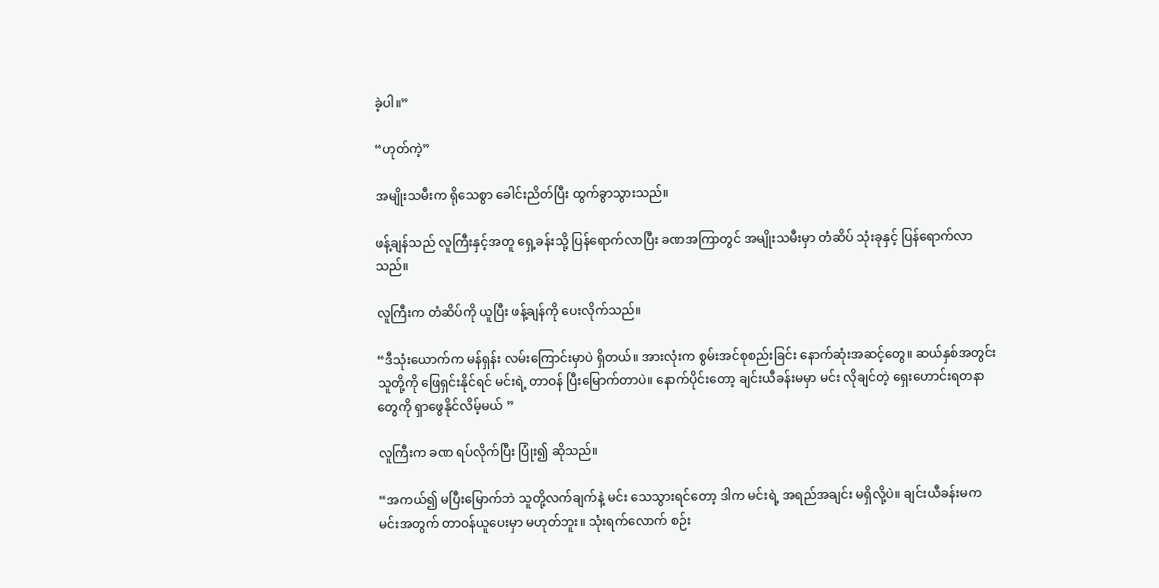ခဲ့ပါ။”

“ဟုတ်ကဲ့”

အမျိုးသမီးက ရိုသေစွာ ခေါင်းညိတ်ပြီး ထွက်ခွာသွားသည်။

ဖန့်ချန်သည် လူကြီးနှင့်အတူ ရှေ့ခန်းသို့ ပြန်ရောက်လာပြီး ခဏအကြာတွင် အမျိုးသမီးမှာ တံဆိပ် သုံးခုနှင့် ပြန်ရောက်လာသည်။

လူကြီးက တံဆိပ်ကို ယူပြီး ဖန့်ချန်ကို ပေးလိုက်သည်။

“ဒီသုံးယောက်က မန်ရှန်း လမ်းကြောင်းမှာပဲ ရှိတယ်။ အားလုံးက စွမ်းအင်စုစည်းခြင်း နောက်ဆုံးအဆင့်တွေ။ ဆယ်နှစ်အတွင်း သူတို့ကို ဖြေရှင်းနိုင်ရင် မင်းရဲ့ တာဝန် ပြီးမြောက်တာပဲ။ နောက်ပိုင်းတော့ ချင်းယီခန်းမမှာ မင်း လိုချင်တဲ့ ရှေးဟောင်းရတနာတွေကို ရှာဖွေနိုင်လိမ့်မယ် ”

လူကြီးက ခဏ ရပ်လိုက်ပြီး ပြုံး၍ ဆိုသည်။

“အကယ်၍ မပြီးမြောက်ဘဲ သူတို့လက်ချက်နဲ့ မင်း သေသွားရင်တော့ ဒါက မင်းရဲ့ အရည်အချင်း မရှိလို့ပဲ။ ချင်းယီခန်းမက မင်းအတွက် တာဝန်ယူပေးမှာ မဟုတ်ဘူး။ သုံးရက်လောက် စဉ်း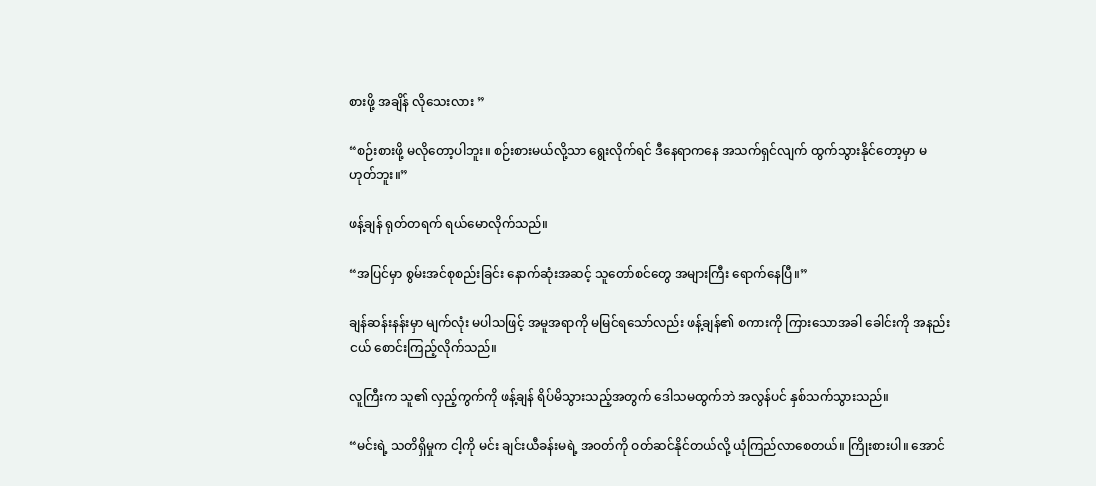စားဖို့ အချိန် လိုသေးလား ”

“စဉ်းစားဖို့ မလိုတော့ပါဘူး။ စဉ်းစားမယ်လို့သာ ရွေးလိုက်ရင် ဒီနေရာကနေ အသက်ရှင်လျက် ထွက်သွားနိုင်တော့မှာ မဟုတ်ဘူး။”

ဖန့်ချန် ရုတ်တရက် ရယ်မောလိုက်သည်။

“အပြင်မှာ စွမ်းအင်စုစည်းခြင်း နောက်ဆုံးအဆင့် သူတော်စင်တွေ အများကြီး ရောက်နေပြီ။”

ချန်ဆန်းနန်းမှာ မျက်လုံး မပါသဖြင့် အမူအရာကို မမြင်ရသော်လည်း ဖန့်ချန်၏ စကားကို ကြားသောအခါ ခေါင်းကို အနည်းငယ် စောင်းကြည့်လိုက်သည်။

လူကြီးက သူ၏ လှည့်ကွက်ကို ဖန့်ချန် ရိပ်မိသွားသည့်အတွက် ဒေါသမထွက်ဘဲ အလွန်ပင် နှစ်သက်သွားသည်။

“မင်းရဲ့ သတိရှိမှုက ငါ့ကို မင်း ချင်းယီခန်းမရဲ့ အဝတ်ကို ဝတ်ဆင်နိုင်တယ်လို့ ယုံကြည်လာစေတယ်။ ကြိုးစားပါ။ အောင်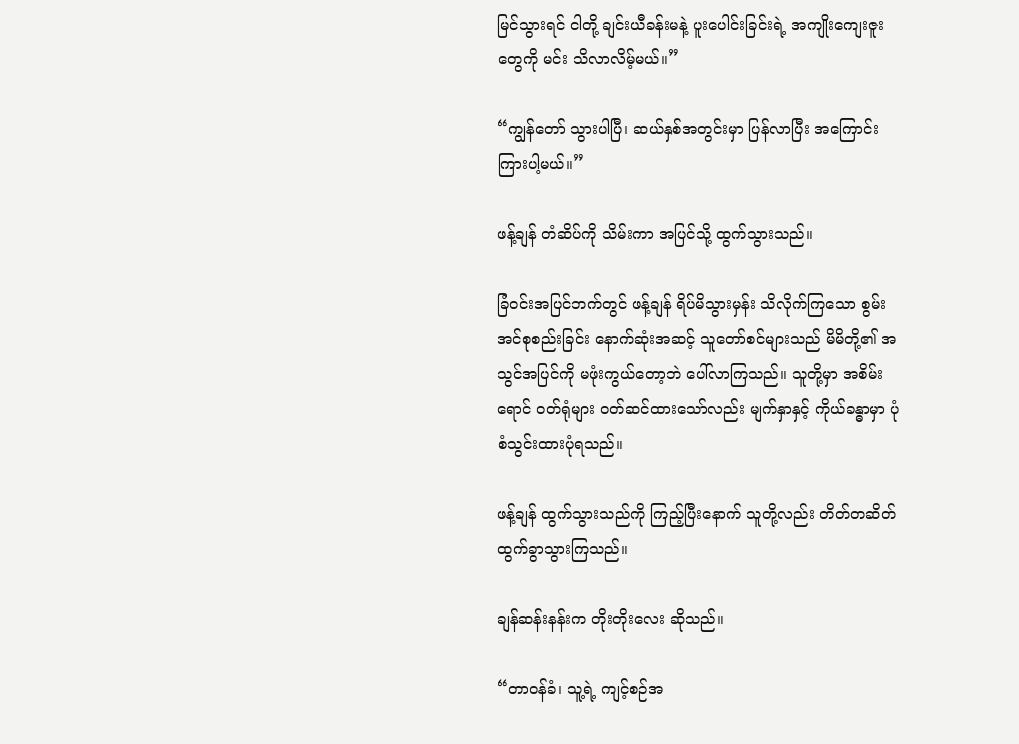မြင်သွားရင် ငါတို့ ချင်းယီခန်းမနဲ့ ပူးပေါင်းခြင်းရဲ့ အကျိုးကျေးဇူးတွေကို မင်း သိလာလိမ့်မယ်။”

“ကျွန်တော် သွားပါပြီ၊ ဆယ်နှစ်အတွင်းမှာ ပြန်လာပြီး အကြောင်းကြားပါ့မယ်။”

ဖန့်ချန် တံဆိပ်ကို သိမ်းကာ အပြင်သို့ ထွက်သွားသည်။

ခြံဝင်းအပြင်ဘက်တွင် ဖန့်ချန် ရိပ်မိသွားမှန်း သိလိုက်ကြသော စွမ်းအင်စုစည်းခြင်း နောက်ဆုံးအဆင့် သူတော်စင်များသည် မိမိတို့၏ အသွင်အပြင်ကို မဖုံးကွယ်တော့ဘဲ ပေါ်လာကြသည်။ သူတို့မှာ အစိမ်းရောင် ဝတ်ရုံများ ဝတ်ဆင်ထားသော်လည်း မျက်နှာနှင့် ကိုယ်ခန္ဓာမှာ ပုံစံသွင်းထားပုံရသည်။

ဖန့်ချန် ထွက်သွားသည်ကို ကြည့်ပြီးနောက် သူတို့လည်း တိတ်တဆိတ် ထွက်ခွာသွားကြသည်။

ချန်ဆန်းနန်းက တိုးတိုးလေး ဆိုသည်။

“တာဝန်ခံ၊ သူ့ရဲ့ ကျင့်စဉ်အ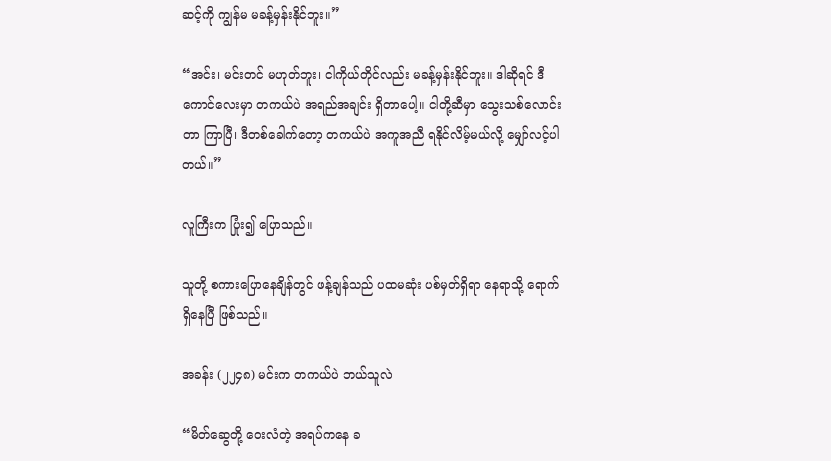ဆင့်ကို ကျွန်မ မခန့်မှန်းနိုင်ဘူး။”

“အင်း၊ မင်းတင် မဟုတ်ဘူး၊ ငါကိုယ်တိုင်လည်း မခန့်မှန်းနိုင်ဘူး။ ဒါဆိုရင် ဒီကောင်လေးမှာ တကယ်ပဲ အရည်အချင်း ရှိတာပေါ့။ ငါတို့ဆီမှာ သွေးသစ်လောင်းတာ ကြာပြီ၊ ဒီတစ်ခေါက်တော့ တကယ်ပဲ အကူအညီ ရနိုင်လိမ့်မယ်လို့ မျှော်လင့်ပါတယ်။”

လူကြီးက ပြုံး၍ ပြောသည်။

သူတို့ စကားပြောနေချိန်တွင် ဖန့်ချန်သည် ပထမဆုံး ပစ်မှတ်ရှိရာ နေရာသို့ ရောက်ရှိနေပြီ ဖြစ်သည်။

အခန်း (၂၂၄၈) မင်းက တကယ်ပဲ ဘယ်သူလဲ

“မိတ်ဆွေတို့ ဝေးလံတဲ့ အရပ်ကနေ ခ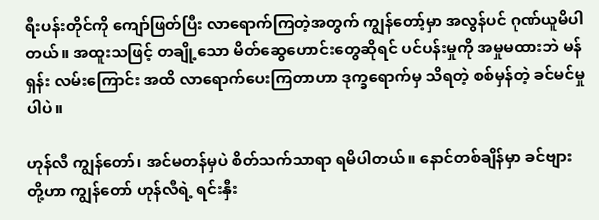ရီးပန်းတိုင်ကို ကျော်ဖြတ်ပြီး လာရောက်ကြတဲ့အတွက် ကျွန်တော့်မှာ အလွန်ပင် ဂုဏ်ယူမိပါတယ်။ အထူးသဖြင့် တချို့သော မိတ်ဆွေဟောင်းတွေဆိုရင် ပင်ပန်းမှုကို အမှုမထားဘဲ မန်ရှန်း လမ်းကြောင်း အထိ လာရောက်ပေးကြတာဟာ ဒုက္ခရောက်မှ သိရတဲ့ စစ်မှန်တဲ့ ခင်မင်မှုပါပဲ။

ဟုန်လီ ကျွန်တော်၊ အင်မတန်မှပဲ စိတ်သက်သာရာ ရမိပါတယ်။ နောင်တစ်ချိန်မှာ ခင်ဗျားတို့ဟာ ကျွန်တော် ဟုန်လီရဲ့ ရင်းနှီး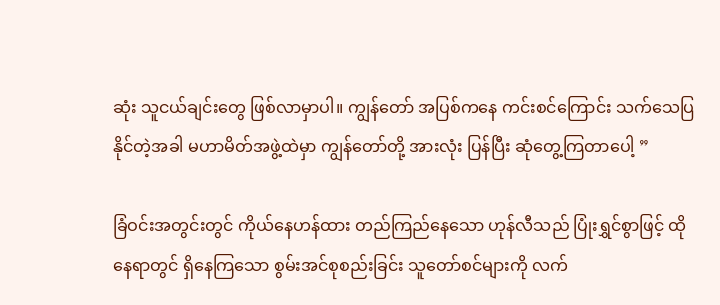ဆုံး သူငယ်ချင်းတွေ ဖြစ်လာမှာပါ။ ကျွန်တော် အပြစ်ကနေ ကင်းစင်ကြောင်း သက်သေပြနိုင်တဲ့အခါ မဟာမိတ်အဖွဲ့ထဲမှာ ကျွန်တော်တို့ အားလုံး ပြန်ပြီး ဆုံတွေ့ကြတာပေါ့ ”

ခြံဝင်းအတွင်းတွင် ကိုယ်နေဟန်ထား တည်ကြည်နေသော ဟုန်လီသည် ပြုံးရွှင်စွာဖြင့် ထိုနေရာတွင် ရှိနေကြသော စွမ်းအင်စုစည်းခြင်း သူတော်စင်များကို လက်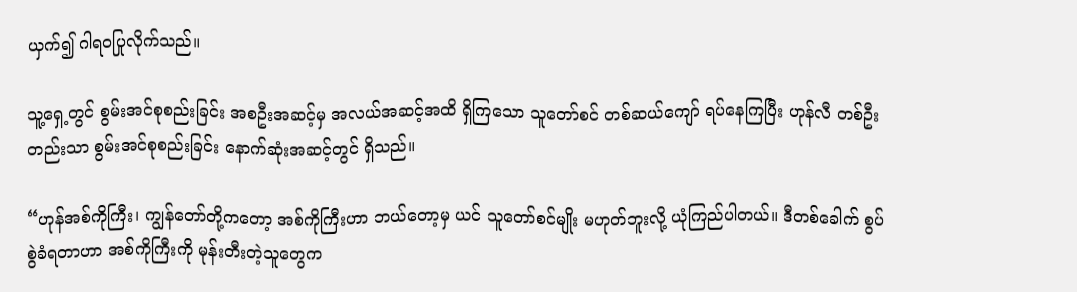ယှက်၍ ဂါရဝပြုလိုက်သည်။

သူ့ရှေ့တွင် စွမ်းအင်စုစည်းခြင်း အစဦးအဆင့်မှ အလယ်အဆင့်အထိ ရှိကြသော သူတော်စင် တစ်ဆယ်ကျော် ရပ်နေကြပြီး ဟုန်လီ တစ်ဦးတည်းသာ စွမ်းအင်စုစည်းခြင်း နောက်ဆုံးအဆင့်တွင် ရှိသည်။

“ဟုန်အစ်ကိုကြီး၊ ကျွန်တော်တို့ကတော့ အစ်ကိုကြီးဟာ ဘယ်တော့မှ ယင် သူတော်စင်မျိုး မဟုတ်ဘူးလို့ ယုံကြည်ပါတယ်။ ဒီတစ်ခေါက် စွပ်စွဲခံရတာဟာ အစ်ကိုကြီးကို မုန်းတီးတဲ့သူတွေက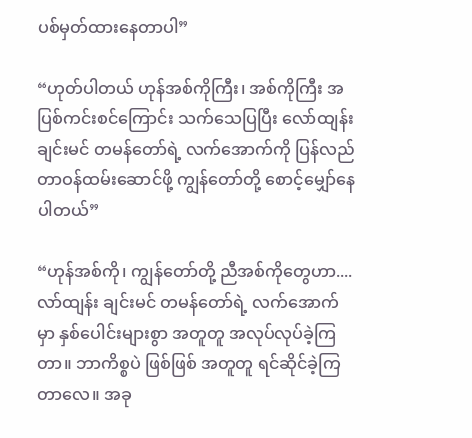ပစ်မှတ်ထားနေတာပါ”

“ဟုတ်ပါတယ် ဟုန်အစ်ကိုကြီး၊ အစ်ကိုကြီး အပြစ်ကင်းစင်ကြောင်း သက်သေပြပြီး လော်ထျန်း ချင်းမင် တမန်တော်ရဲ့ လက်အောက်ကို ပြန်လည် တာဝန်ထမ်းဆောင်ဖို့ ကျွန်တော်တို့ စောင့်မျှော်နေပါတယ်”

“ဟုန်အစ်ကို၊ ကျွန်တော်တို့ ညီအစ်ကိုတွေဟာ.... လာ်ထျန်း ချင်းမင် တမန်တော်ရဲ့ လက်အောက်မှာ နှစ်ပေါင်းများစွာ အတူတူ အလုပ်လုပ်ခဲ့ကြတာ။ ဘာကိစ္စပဲ ဖြစ်ဖြစ် အတူတူ ရင်ဆိုင်ခဲ့ကြတာလေ။ အခု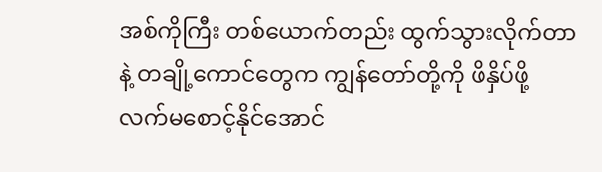အစ်ကိုကြီး တစ်ယောက်တည်း ထွက်သွားလိုက်တာနဲ့ တချို့ကောင်တွေက ကျွန်တော်တို့ကို ဖိနှိပ်ဖို့ လက်မစောင့်နိုင်အောင်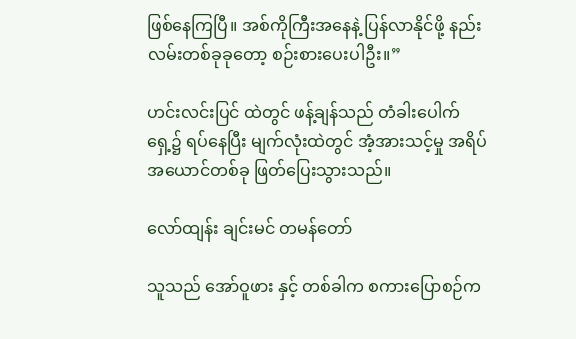ဖြစ်နေကြပြီ။ အစ်ကိုကြီးအနေနဲ့ ပြန်လာနိုင်ဖို့ နည်းလမ်းတစ်ခုခုတော့ စဉ်းစားပေးပါဦး။”

ဟင်းလင်းပြင် ထဲတွင် ဖန့်ချန်သည် တံခါးပေါက်ရှေ့၌ ရပ်နေပြီး မျက်လုံးထဲတွင် အံ့အားသင့်မှု အရိပ်အယောင်တစ်ခု ဖြတ်ပြေးသွားသည်။

လော်ထျန်း ချင်းမင် တမန်တော်

သူသည် အော်ဝူဖား နှင့် တစ်ခါက စကားပြောစဉ်က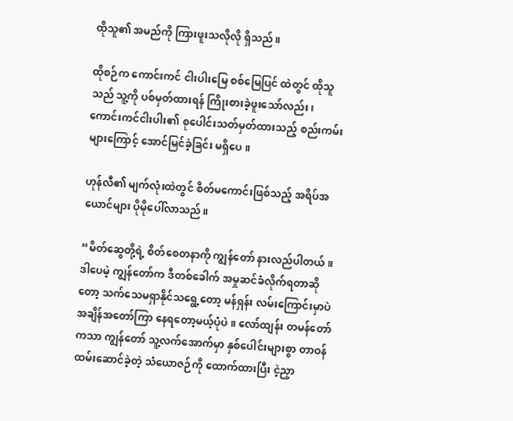ထိုသူ၏ အမည်ကို ကြားဖူးသလိုလို ရှိသည်။

ထိုစဉ်က ကောင်းကင် ငါးပါးမြေ စစ်မြေပြင် ထဲတွင် ထိုသူသည် သူ့ကို ပစ်မှတ်ထားရန် ကြိုးစားခဲ့ဖူးသော်လည်း၊ ကောင်းကင်ငါးပါး၏ စုပေါင်းသတ်မှတ်ထားသည့် စည်းကမ်းများကြောင့် အောင်မြင်ခဲ့ခြင်း မရှိပေ။

ဟုန်လီ၏ မျက်လုံးထဲတွင် စိတ်မကောင်းဖြစ်သည့် အရိပ်အယောင်များ ပိုမိုပေါ်လာသည်။

“မိတ်ဆွေတို့ရဲ့ စိတ်စေတနာကို ကျွန်တော် နားလည်ပါတယ်။ ဒါပေမဲ့ ကျွန်တော်က ဒီတစ်ခေါက် အမှုဆင်ခံလိုက်ရတာဆိုတော့ သက်သေမရှာနိုင်သရွေ့တော့ မန်ရှန်း လမ်းကြောင်းမှာပဲ အချိန်အတော်ကြာ နေရတော့မယ့်ပုံပဲ။ လော်ထျန်း တမန်တော်ကသာ ကျွန်တော် သူ့လက်အောက်မှာ နှစ်ပေါင်းများစွာ တာဝန်ထမ်းဆောင်ခဲ့တဲ့ သံယောဇဉ်ကို ထောက်ထားပြီး ငဲ့ညှာ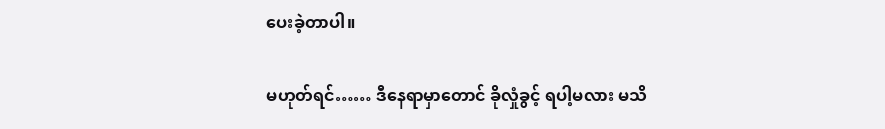ပေးခဲ့တာပါ။

မဟုတ်ရင်…… ဒီနေရာမှာတောင် ခိုလှုံခွင့် ရပါ့မလား မသိ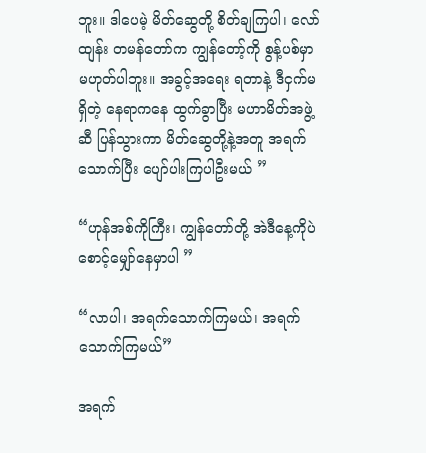ဘူး။ ဒါပေမဲ့ မိတ်ဆွေတို့ စိတ်ချကြပါ၊ လော်ထျန်း တမန်တော်က ကျွန်တော့်ကို စွန့်ပစ်မှာ မဟုတ်ပါဘူး။ အခွင့်အရေး ရတာနဲ့ ဒီငှက်မရှိတဲ့ နေရာကနေ ထွက်ခွာပြီး မဟာမိတ်အဖွဲ့ဆီ ပြန်သွားကာ မိတ်ဆွေတို့နဲ့အတူ အရက်သောက်ပြီး ပျော်ပါးကြပါဦးမယ် ”

“ဟုန်အစ်ကိုကြီး၊ ကျွန်တော်တို့ အဲဒီနေ့ကိုပဲ စောင့်မျှော်နေမှာပါ ”

“လာပါ၊ အရက်သောက်ကြမယ်၊ အရက်သောက်ကြမယ်”

အရက်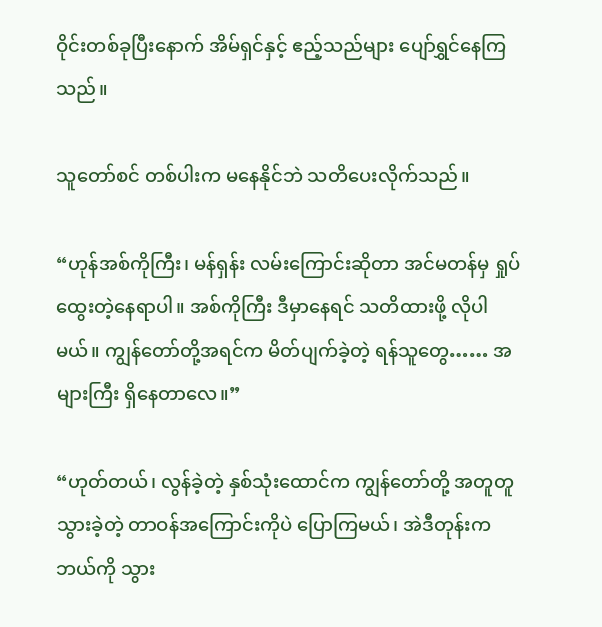ဝိုင်းတစ်ခုပြီးနောက် အိမ်ရှင်နှင့် ဧည့်သည်များ ပျော်ရွှင်နေကြသည်။

သူတော်စင် တစ်ပါးက မနေနိုင်ဘဲ သတိပေးလိုက်သည်။

“ဟုန်အစ်ကိုကြီး၊ မန်ရှန်း လမ်းကြောင်းဆိုတာ အင်မတန်မှ ရှုပ်ထွေးတဲ့နေရာပါ။ အစ်ကိုကြီး ဒီမှာနေရင် သတိထားဖို့ လိုပါမယ်။ ကျွန်တော်တို့အရင်က မိတ်ပျက်ခဲ့တဲ့ ရန်သူတွေ…… အများကြီး ရှိနေတာလေ။”

“ဟုတ်တယ်၊ လွန်ခဲ့တဲ့ နှစ်သုံးထောင်က ကျွန်တော်တို့ အတူတူသွားခဲ့တဲ့ တာဝန်အကြောင်းကိုပဲ ပြောကြမယ်၊ အဲဒီတုန်းက ဘယ်ကို သွား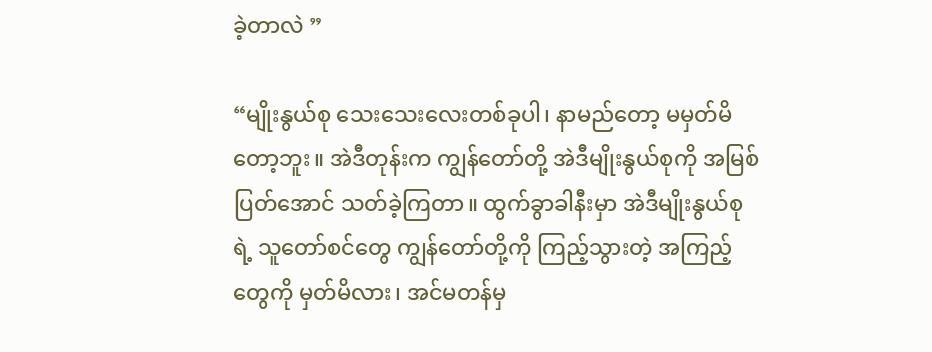ခဲ့တာလဲ ”

“မျိုးနွယ်စု သေးသေးလေးတစ်ခုပါ၊ နာမည်တော့ မမှတ်မိတော့ဘူး။ အဲဒီတုန်းက ကျွန်တော်တို့ အဲဒီမျိုးနွယ်စုကို အမြစ်ပြတ်အောင် သတ်ခဲ့ကြတာ။ ထွက်ခွာခါနီးမှာ အဲဒီမျိုးနွယ်စုရဲ့ သူတော်စင်တွေ ကျွန်တော်တို့ကို ကြည့်သွားတဲ့ အကြည့်တွေကို မှတ်မိလား၊ အင်မတန်မှ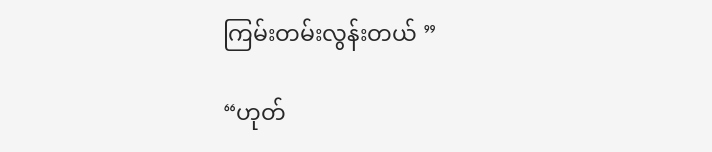ကြမ်းတမ်းလွန်းတယ် ”

“ဟုတ်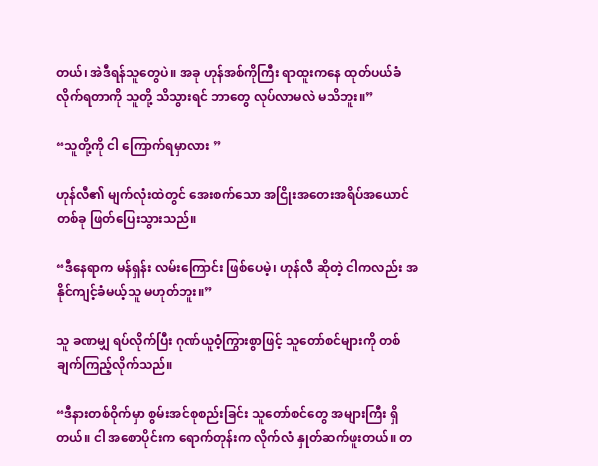တယ်၊ အဲဒီရန်သူတွေပဲ။ အခု ဟုန်အစ်ကိုကြီး ရာထူးကနေ ထုတ်ပယ်ခံလိုက်ရတာကို သူတို့ သိသွားရင် ဘာတွေ လုပ်လာမလဲ မသိဘူး။”

“သူတို့ကို ငါ ကြောက်ရမှာလား ”

ဟုန်လီ၏ မျက်လုံးထဲတွင် အေးစက်သော အငြိုးအတေးအရိပ်အယောင်တစ်ခု ဖြတ်ပြေးသွားသည်။

“ဒီနေရာက မန်ရှန်း လမ်းကြောင်း ဖြစ်ပေမဲ့၊ ဟုန်လီ ဆိုတဲ့ ငါကလည်း အနိုင်ကျင့်ခံမယ့်သူ မဟုတ်ဘူး။”

သူ ခဏမျှ ရပ်လိုက်ပြီး ဂုဏ်ယူဝံ့ကြွားစွာဖြင့် သူတော်စင်များကို တစ်ချက်ကြည့်လိုက်သည်။

“ဒီနားတစ်ဝိုက်မှာ စွမ်းအင်စုစည်းခြင်း သူတော်စင်တွေ အများကြီး ရှိတယ်။ ငါ အစောပိုင်းက ရောက်တုန်းက လိုက်လံ နှုတ်ဆက်ဖူးတယ်။ တ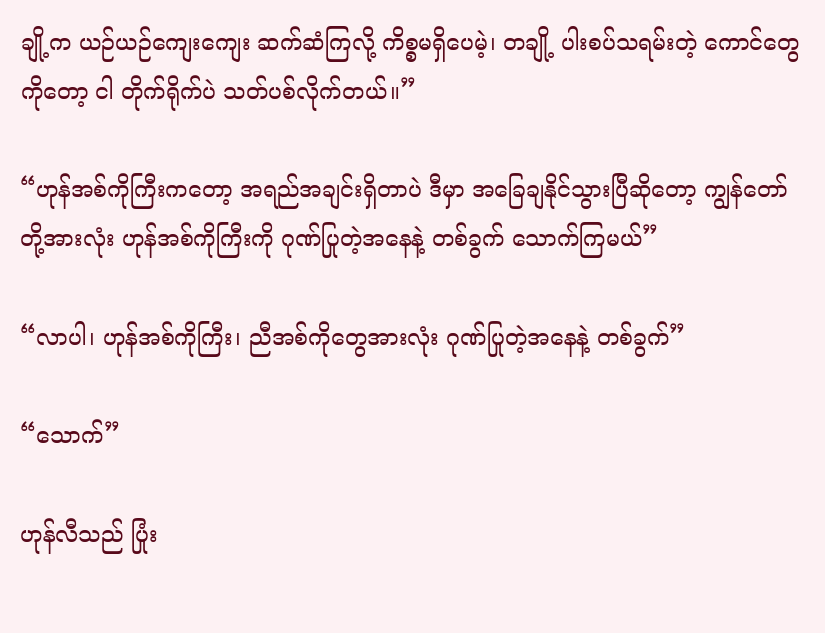ချို့က ယဉ်ယဉ်ကျေးကျေး ဆက်ဆံကြလို့ ကိစ္စမရှိပေမဲ့၊ တချို့ ပါးစပ်သရမ်းတဲ့ ကောင်တွေကိုတော့ ငါ တိုက်ရိုက်ပဲ သတ်ပစ်လိုက်တယ်။”

“ဟုန်အစ်ကိုကြီးကတော့ အရည်အချင်းရှိတာပဲ ဒီမှာ အခြေချနိုင်သွားပြီဆိုတော့ ကျွန်တော်တို့အားလုံး ဟုန်အစ်ကိုကြီးကို ဂုဏ်ပြုတဲ့အနေနဲ့ တစ်ခွက် သောက်ကြမယ်”

“လာပါ၊ ဟုန်အစ်ကိုကြီး၊ ညီအစ်ကိုတွေအားလုံး ဂုဏ်ပြုတဲ့အနေနဲ့ တစ်ခွက်”

“သောက်”

ဟုန်လီသည် ပြုံး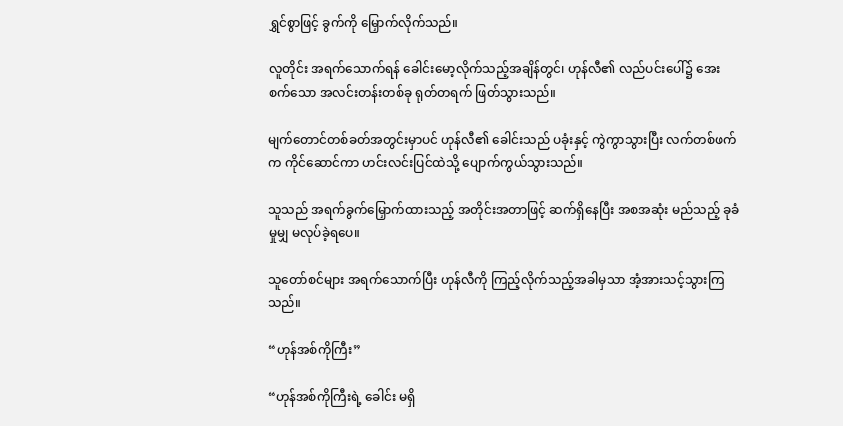ရွှင်စွာဖြင့် ခွက်ကို မြှောက်လိုက်သည်။

လူတိုင်း အရက်သောက်ရန် ခေါင်းမော့လိုက်သည့်အချိန်တွင်၊ ဟုန်လီ၏ လည်ပင်းပေါ်၌ အေးစက်သော အလင်းတန်းတစ်ခု ရုတ်တရက် ဖြတ်သွားသည်။

မျက်တောင်တစ်ခတ်အတွင်းမှာပင် ဟုန်လီ၏ ခေါင်းသည် ပခုံးနှင့် ကွဲကွာသွားပြီး လက်တစ်ဖက်က ကိုင်ဆောင်ကာ ဟင်းလင်းပြင်ထဲသို့ ပျောက်ကွယ်သွားသည်။

သူသည် အရက်ခွက်မြှောက်ထားသည့် အတိုင်းအတာဖြင့် ဆက်ရှိနေပြီး အစအဆုံး မည်သည့် ခုခံမှုမျှ မလုပ်ခဲ့ရပေ။

သူတော်စင်များ အရက်သောက်ပြီး ဟုန်လီကို ကြည့်လိုက်သည့်အခါမှသာ အံ့အားသင့်သွားကြသည်။

“ဟုန်အစ်ကိုကြီး”

“ဟုန်အစ်ကိုကြီးရဲ့ ခေါင်း မရှိ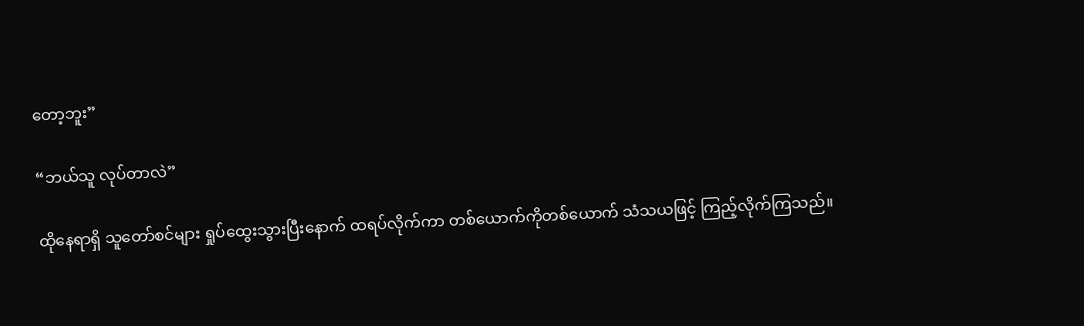တော့ဘူး”

“ဘယ်သူ လုပ်တာလဲ”

ထိုနေရာရှိ သူတော်စင်များ ရှုပ်ထွေးသွားပြီးနောက် ထရပ်လိုက်ကာ တစ်ယောက်ကိုတစ်ယောက် သံသယဖြင့် ကြည့်လိုက်ကြသည်။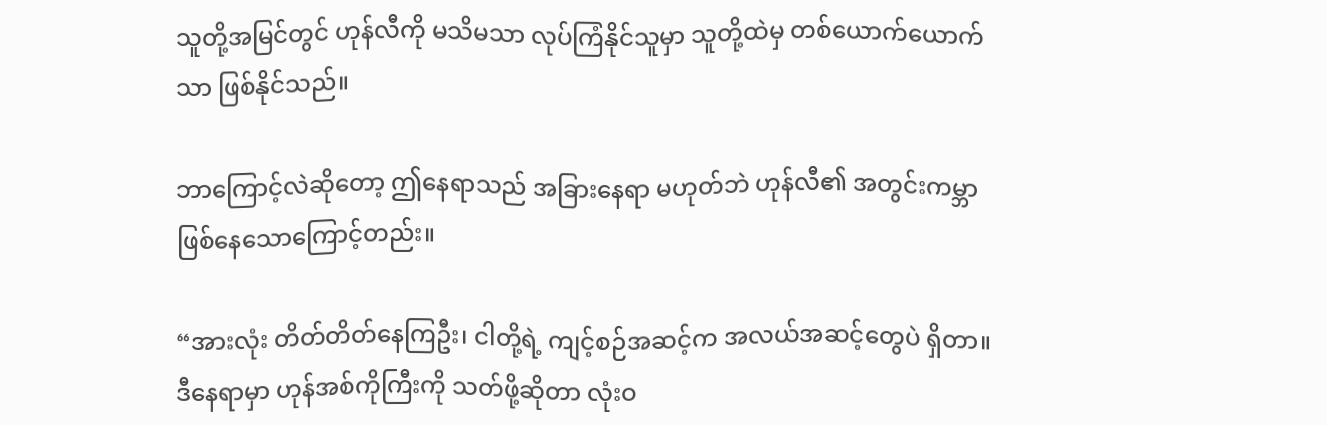သူတို့အမြင်တွင် ဟုန်လီကို မသိမသာ လုပ်ကြံနိုင်သူမှာ သူတို့ထဲမှ တစ်ယောက်ယောက်သာ ဖြစ်နိုင်သည်။

ဘာကြောင့်လဲဆိုတော့ ဤနေရာသည် အခြားနေရာ မဟုတ်ဘဲ ဟုန်လီ၏ အတွင်းကမ္ဘာ ဖြစ်နေသောကြောင့်တည်း။

“အားလုံး တိတ်တိတ်နေကြဦး၊ ငါတို့ရဲ့ ကျင့်စဉ်အဆင့်က အလယ်အဆင့်တွေပဲ ရှိတာ။ ဒီနေရာမှာ ဟုန်အစ်ကိုကြီးကို သတ်ဖို့ဆိုတာ လုံးဝ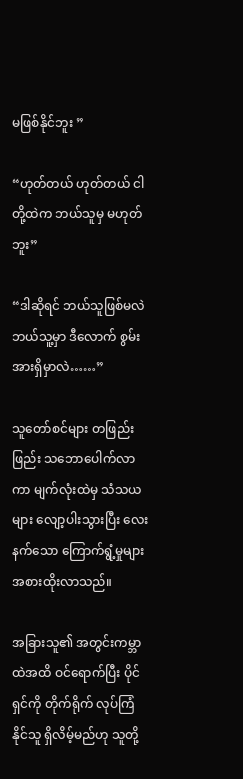မဖြစ်နိုင်ဘူး ”

“ဟုတ်တယ် ဟုတ်တယ် ငါတို့ထဲက ဘယ်သူမှ မဟုတ်ဘူး”

“ဒါဆိုရင် ဘယ်သူဖြစ်မလဲ ဘယ်သူ့မှာ ဒီလောက် စွမ်းအားရှိမှာလဲ……”

သူတော်စင်များ တဖြည်းဖြည်း သဘောပေါက်လာကာ မျက်လုံးထဲမှ သံသယများ လျော့ပါးသွားပြီး လေးနက်သော ကြောက်ရွံ့မှုများ အစားထိုးလာသည်။

အခြားသူ၏ အတွင်းကမ္ဘာထဲအထိ ဝင်ရောက်ပြီး ပိုင်ရှင်ကို တိုက်ရိုက် လုပ်ကြံနိုင်သူ ရှိလိမ့်မည်ဟု သူတို့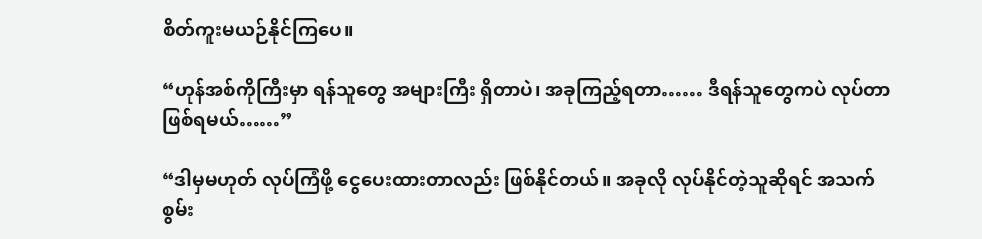စိတ်ကူးမယဉ်နိုင်ကြပေ။

“ဟုန်အစ်ကိုကြီးမှာ ရန်သူတွေ အများကြီး ရှိတာပဲ၊ အခုကြည့်ရတာ…… ဒီရန်သူတွေကပဲ လုပ်တာ ဖြစ်ရမယ်……”

“ဒါမှမဟုတ် လုပ်ကြံဖို့ ငွေပေးထားတာလည်း ဖြစ်နိုင်တယ်။ အခုလို လုပ်နိုင်တဲ့သူဆိုရင် အသက်စွမ်း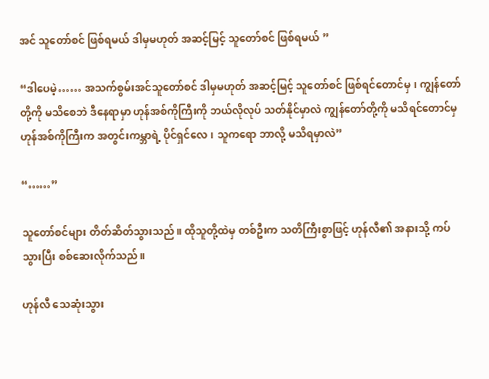အင် သူတော်စင် ဖြစ်ရမယ် ဒါမှမဟုတ် အဆင့်မြင့် သူတော်စင် ဖြစ်ရမယ် ”

“ဒါပေမဲ့…… အသက်စွမ်းအင်သူတော်စင် ဒါမှမဟုတ် အဆင့်မြင့် သူတော်စင် ဖြစ်ရင်တောင်မှ၊ ကျွန်တော်တို့ကို မသိစေဘဲ ဒီနေရာမှာ ဟုန်အစ်ကိုကြီးကို ဘယ်လိုလုပ် သတ်နိုင်မှာလဲ ကျွန်တော်တို့ကို မသိရင်တောင်မှ ဟုန်အစ်ကိုကြီးက အတွင်းကမ္ဘာရဲ့ ပိုင်ရှင်လေ၊ သူကရော ဘာလို့ မသိရမှာလဲ”

“……”

သူတော်စင်များ တိတ်ဆိတ်သွားသည်။ ထိုသူတို့ထဲမှ တစ်ဦးက သတိကြီးစွာဖြင့် ဟုန်လီ၏ အနားသို့ ကပ်သွားပြီး စစ်ဆေးလိုက်သည်။

ဟုန်လီ သေဆုံးသွား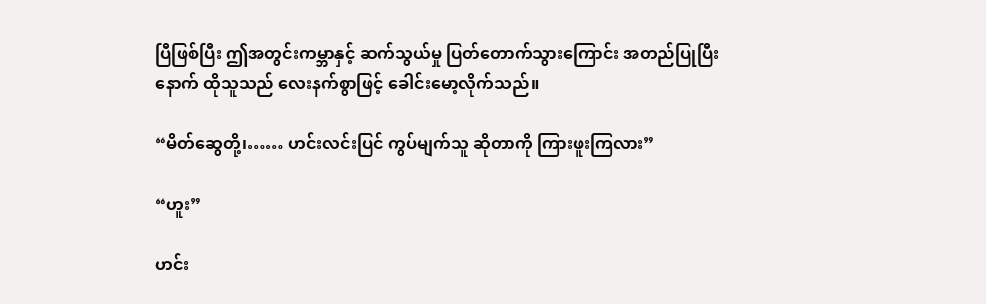ပြီဖြစ်ပြီး ဤအတွင်းကမ္ဘာနှင့် ဆက်သွယ်မှု ပြတ်တောက်သွားကြောင်း အတည်ပြုပြီးနောက် ထိုသူသည် လေးနက်စွာဖြင့် ခေါင်းမော့လိုက်သည်။

“မိတ်ဆွေတို့၊…… ဟင်းလင်းပြင် ကွပ်မျက်သူ ဆိုတာကို ကြားဖူးကြလား”

“ဟူး”

ဟင်း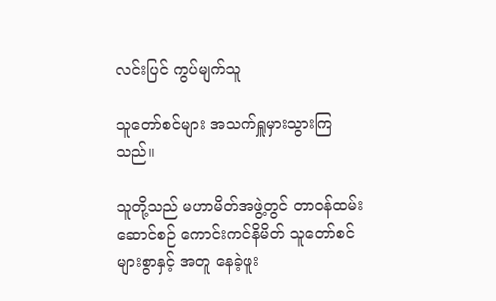လင်းပြင် ကွပ်မျက်သူ

သူတော်စင်များ အသက်ရှူမှားသွားကြသည်။

သူတို့သည် မဟာမိတ်အဖွဲ့တွင် တာဝန်ထမ်းဆောင်စဉ် ကောင်းကင်နိမိတ် သူတော်စင်များစွာနှင့် အတူ နေခဲ့ဖူး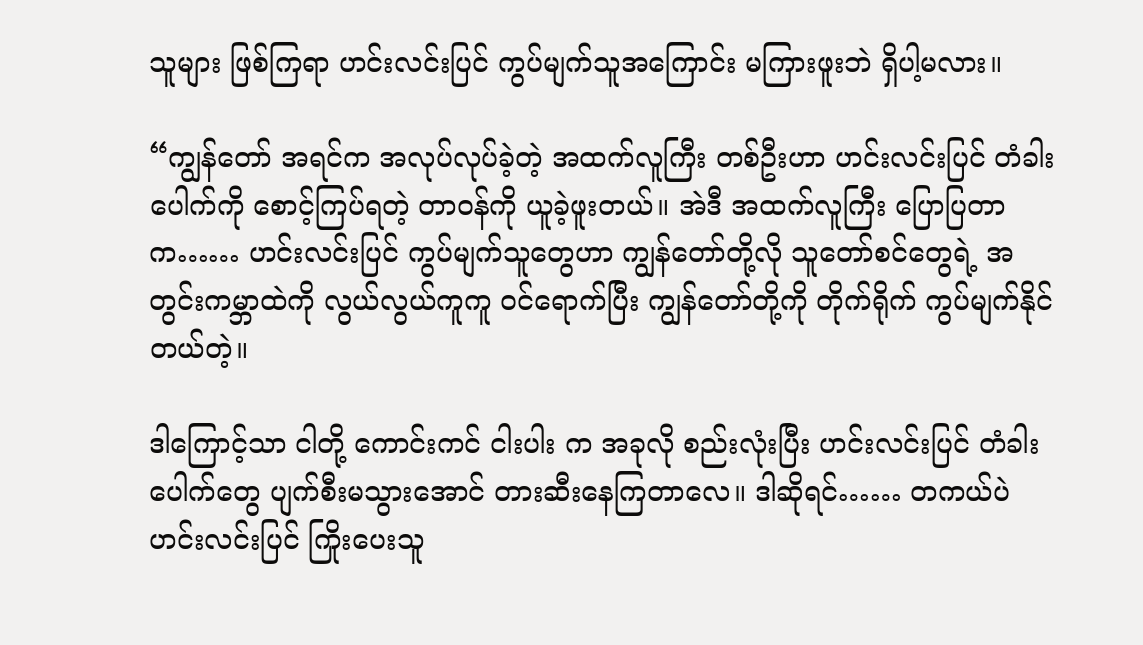သူများ ဖြစ်ကြရာ ဟင်းလင်းပြင် ကွပ်မျက်သူအကြောင်း မကြားဖူးဘဲ ရှိပါ့မလား။

“ကျွန်တော် အရင်က အလုပ်လုပ်ခဲ့တဲ့ အထက်လူကြီး တစ်ဦးဟာ ဟင်းလင်းပြင် တံခါးပေါက်ကို စောင့်ကြပ်ရတဲ့ တာဝန်ကို ယူခဲ့ဖူးတယ်။ အဲဒီ အထက်လူကြီး ပြောပြတာက…… ဟင်းလင်းပြင် ကွပ်မျက်သူတွေဟာ ကျွန်တော်တို့လို သူတော်စင်တွေရဲ့ အတွင်းကမ္ဘာထဲကို လွယ်လွယ်ကူကူ ဝင်ရောက်ပြီး ကျွန်တော်တို့ကို တိုက်ရိုက် ကွပ်မျက်နိုင်တယ်တဲ့။

ဒါကြောင့်သာ ငါတို့ ကောင်းကင် ငါးပါး က အခုလို စည်းလုံးပြီး ဟင်းလင်းပြင် တံခါးပေါက်တွေ ပျက်စီးမသွားအောင် တားဆီးနေကြတာလေ။ ဒါဆိုရင်…… တကယ်ပဲ ဟင်းလင်းပြင် ကြိုးပေးသူ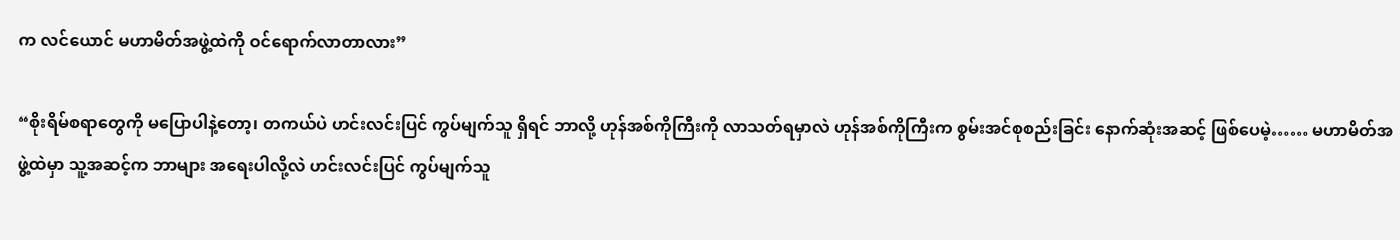က လင်ယောင် မဟာမိတ်အဖွဲ့ထဲကို ဝင်ရောက်လာတာလား”

“စိုးရိမ်စရာတွေကို မပြောပါနဲ့တော့၊ တကယ်ပဲ ဟင်းလင်းပြင် ကွပ်မျက်သူ ရှိရင် ဘာလို့ ဟုန်အစ်ကိုကြီးကို လာသတ်ရမှာလဲ ဟုန်အစ်ကိုကြီးက စွမ်းအင်စုစည်းခြင်း နောက်ဆုံးအဆင့် ဖြစ်ပေမဲ့…… မဟာမိတ်အဖွဲ့ထဲမှာ သူ့အဆင့်က ဘာများ အရေးပါလို့လဲ ဟင်းလင်းပြင် ကွပ်မျက်သူ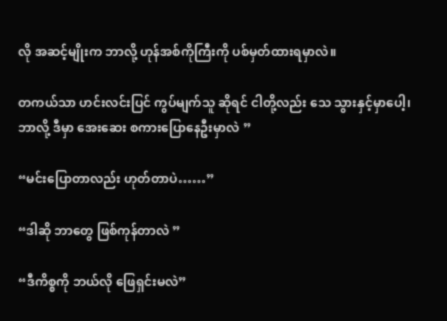လို အဆင့်မျိုးက ဘာလို့ ဟုန်အစ်ကိုကြီးကို ပစ်မှတ်ထားရမှာလဲ။

တကယ်သာ ဟင်းလင်းပြင် ကွပ်မျက်သူ ဆိုရင် ငါတို့လည်း သေ သွားနှင့်မှာပေါ့၊ ဘာလို့ ဒီမှာ အေးဆေး စကားပြောနေဦးမှာလဲ ”

“မင်းပြောတာလည်း ဟုတ်တာပဲ……”

“ဒါဆို ဘာတွေ ဖြစ်ကုန်တာလဲ ”

“ဒီကိစ္စကို ဘယ်လို ဖြေရှင်းမလဲ”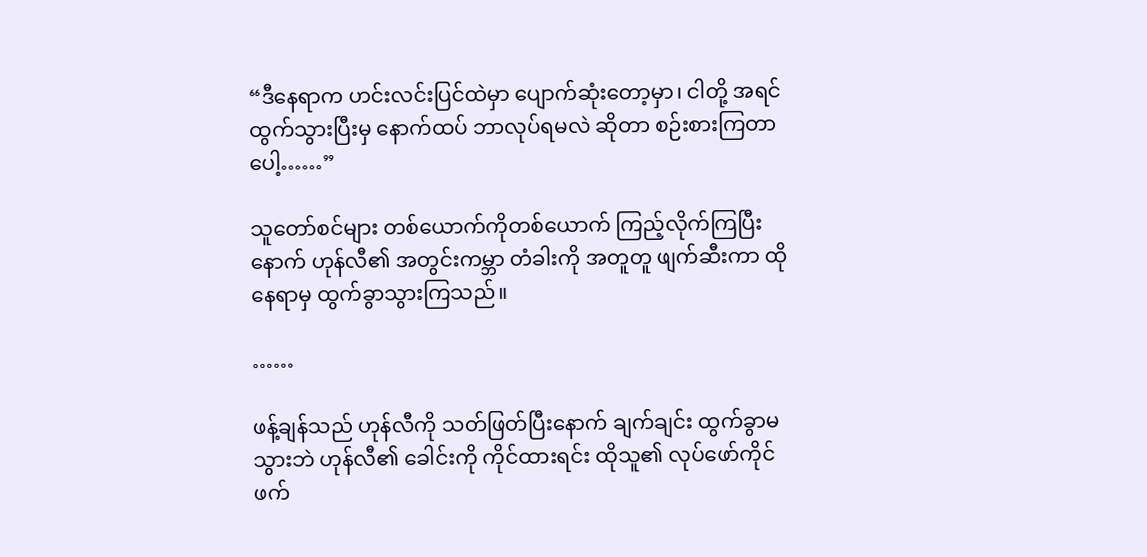“ဒီနေရာက ဟင်းလင်းပြင်ထဲမှာ ပျောက်ဆုံးတော့မှာ၊ ငါတို့ အရင်ထွက်သွားပြီးမှ နောက်ထပ် ဘာလုပ်ရမလဲ ဆိုတာ စဉ်းစားကြတာပေါ့……”

သူတော်စင်များ တစ်ယောက်ကိုတစ်ယောက် ကြည့်လိုက်ကြပြီးနောက် ဟုန်လီ၏ အတွင်းကမ္ဘာ တံခါးကို အတူတူ ဖျက်ဆီးကာ ထိုနေရာမှ ထွက်ခွာသွားကြသည်။

……

ဖန့်ချန်သည် ဟုန်လီကို သတ်ဖြတ်ပြီးနောက် ချက်ချင်း ထွက်ခွာမသွားဘဲ ဟုန်လီ၏ ခေါင်းကို ကိုင်ထားရင်း ထိုသူ၏ လုပ်ဖော်ကိုင်ဖက်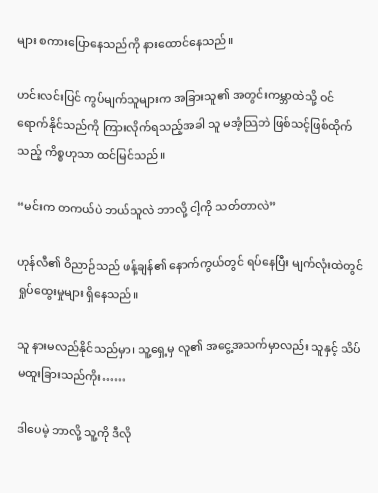များ စကားပြောနေသည်ကို နားထောင်နေသည်။

ဟင်းလင်းပြင် ကွပ်မျက်သူများက အခြားသူ၏ အတွင်းကမ္ဘာထဲသို့ ဝင်ရောက်နိုင်သည်ကို ကြားလိုက်ရသည့်အခါ သူ မအံ့သြဘဲ ဖြစ်သင့်ဖြစ်ထိုက်သည့် ကိစ္စဟုသာ ထင်မြင်သည်။

“မင်းက တကယ်ပဲ ဘယ်သူလဲ ဘာလို့ ငါ့ကို သတ်တာလဲ”

ဟုန်လီ၏ ဝိညာဉ်သည် ဖန့်ချန်၏ နောက်ကွယ်တွင် ရပ်နေပြီး မျက်လုံးထဲတွင် ရှုပ်ထွေးမှုများ ရှိနေသည်။

သူ နားမလည်နိုင်သည်မှာ၊ သူ့ရှေ့မှ လူ၏ အငွေ့အသက်မှာလည်း သူနှင့် သိပ်မထူးခြားသည်ကိုး……

ဒါပေမဲ့ ဘာလို့ သူ့ကို ဒီလို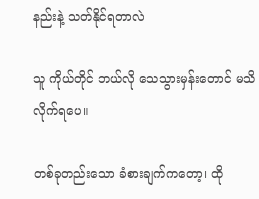နည်းနဲ့ သတ်နိုင်ရတာလဲ

သူ ကိုယ်တိုင် ဘယ်လို သေသွားမှန်းတောင် မသိလိုက်ရပေ။

တစ်ခုတည်းသော ခံစားချက်ကတော့၊ ထို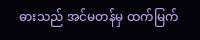ဓားသည် အင်မတန်မှ ထက်မြက်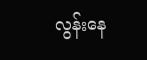လွန်းနေ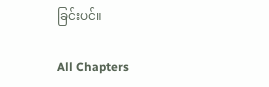ခြင်းပင်။

All Chapters